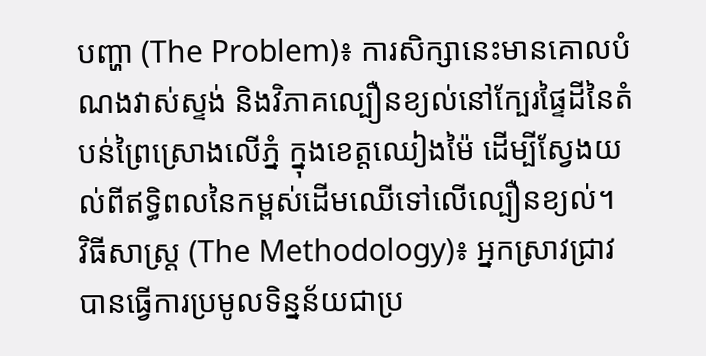បញ្ហា (The Problem)៖ ការសិក្សានេះមានគោលបំណងវាស់ស្ទង់ និងវិភាគល្បឿនខ្យល់នៅក្បែរផ្ទៃដីនៃតំបន់ព្រៃស្រោងលើភ្នំ ក្នុងខេត្តឈៀងម៉ៃ ដើម្បីស្វែងយល់ពីឥទ្ធិពលនៃកម្ពស់ដើមឈើទៅលើល្បឿនខ្យល់។
វិធីសាស្ត្រ (The Methodology)៖ អ្នកស្រាវជ្រាវបានធ្វើការប្រមូលទិន្នន័យជាប្រ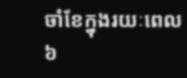ចាំខែក្នុងរយៈពេល ៦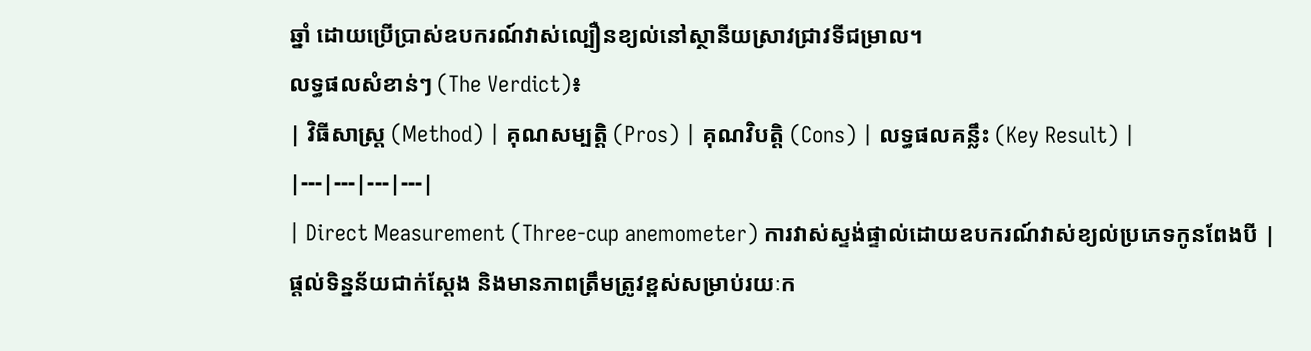ឆ្នាំ ដោយប្រើប្រាស់ឧបករណ៍វាស់ល្បឿនខ្យល់នៅស្ថានីយស្រាវជ្រាវទីជម្រាល។
លទ្ធផលសំខាន់ៗ (The Verdict)៖
| វិធីសាស្ត្រ (Method) | គុណសម្បត្តិ (Pros) | គុណវិបត្តិ (Cons) | លទ្ធផលគន្លឹះ (Key Result) |
|---|---|---|---|
| Direct Measurement (Three-cup anemometer) ការវាស់ស្ទង់ផ្ទាល់ដោយឧបករណ៍វាស់ខ្យល់ប្រភេទកូនពែងបី |
ផ្តល់ទិន្នន័យជាក់ស្តែង និងមានភាពត្រឹមត្រូវខ្ពស់សម្រាប់រយៈក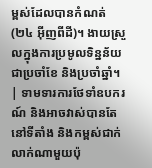ម្ពស់ដែលបានកំណត់ (២៤ អ៊ីញពីដី)។ ងាយស្រួលក្នុងការប្រមូលទិន្នន័យជាប្រចាំខែ និងប្រចាំឆ្នាំ។ | ទាមទារការថែទាំឧបករណ៍ និងអាចវាស់បានតែនៅទីតាំង និងកម្ពស់ជាក់លាក់ណាមួយប៉ុ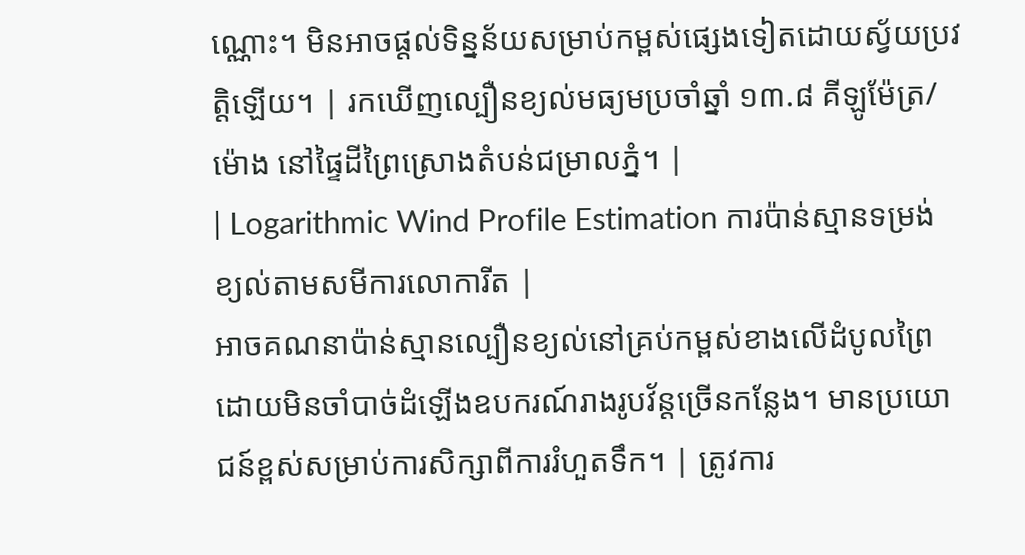ណ្ណោះ។ មិនអាចផ្តល់ទិន្នន័យសម្រាប់កម្ពស់ផ្សេងទៀតដោយស្វ័យប្រវត្តិឡើយ។ | រកឃើញល្បឿនខ្យល់មធ្យមប្រចាំឆ្នាំ ១៣.៨ គីឡូម៉ែត្រ/ម៉ោង នៅផ្ទៃដីព្រៃស្រោងតំបន់ជម្រាលភ្នំ។ |
| Logarithmic Wind Profile Estimation ការប៉ាន់ស្មានទម្រង់ខ្យល់តាមសមីការលោការីត |
អាចគណនាប៉ាន់ស្មានល្បឿនខ្យល់នៅគ្រប់កម្ពស់ខាងលើដំបូលព្រៃ ដោយមិនចាំបាច់ដំឡើងឧបករណ៍រាងរូបវ័ន្តច្រើនកន្លែង។ មានប្រយោជន៍ខ្ពស់សម្រាប់ការសិក្សាពីការរំហួតទឹក។ | ត្រូវការ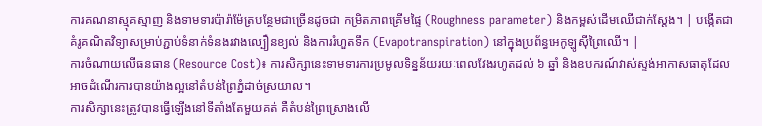ការគណនាស្មុគស្មាញ និងទាមទារប៉ារ៉ាម៉ែត្របន្ថែមជាច្រើនដូចជា កម្រិតភាពគ្រើមផ្ទៃ (Roughness parameter) និងកម្ពស់ដើមឈើជាក់ស្តែង។ | បង្កើតជាគំរូគណិតវិទ្យាសម្រាប់ភ្ជាប់ទំនាក់ទំនងរវាងល្បឿនខ្យល់ និងការរំហួតទឹក (Evapotranspiration) នៅក្នុងប្រព័ន្ធអេកូឡូស៊ីព្រៃឈើ។ |
ការចំណាយលើធនធាន (Resource Cost)៖ ការសិក្សានេះទាមទារការប្រមូលទិន្នន័យរយៈពេលវែងរហូតដល់ ៦ ឆ្នាំ និងឧបករណ៍វាស់ស្ទង់អាកាសធាតុដែលអាចដំណើរការបានយ៉ាងល្អនៅតំបន់ព្រៃភ្នំដាច់ស្រយាល។
ការសិក្សានេះត្រូវបានធ្វើឡើងនៅទីតាំងតែមួយគត់ គឺតំបន់ព្រៃស្រោងលើ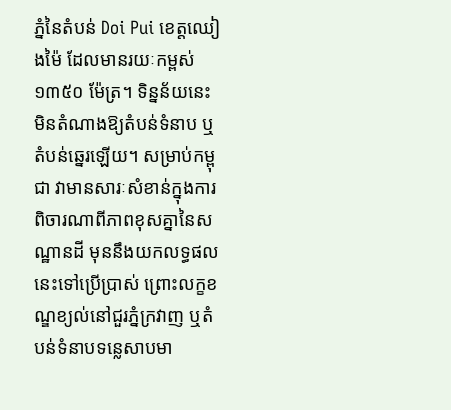ភ្នំនៃតំបន់ Doi Pui ខេត្តឈៀងម៉ៃ ដែលមានរយៈកម្ពស់ ១៣៥០ ម៉ែត្រ។ ទិន្នន័យនេះមិនតំណាងឱ្យតំបន់ទំនាប ឬតំបន់ឆ្នេរឡើយ។ សម្រាប់កម្ពុជា វាមានសារៈសំខាន់ក្នុងការពិចារណាពីភាពខុសគ្នានៃសណ្ឋានដី មុននឹងយកលទ្ធផលនេះទៅប្រើប្រាស់ ព្រោះលក្ខខណ្ឌខ្យល់នៅជួរភ្នំក្រវាញ ឬតំបន់ទំនាបទន្លេសាបមា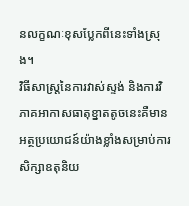នលក្ខណៈខុសប្លែកពីនេះទាំងស្រុង។
វិធីសាស្ត្រនៃការវាស់ស្ទង់ និងការវិភាគអាកាសធាតុខ្នាតតូចនេះគឺមានអត្ថប្រយោជន៍យ៉ាងខ្លាំងសម្រាប់ការសិក្សាឧតុនិយ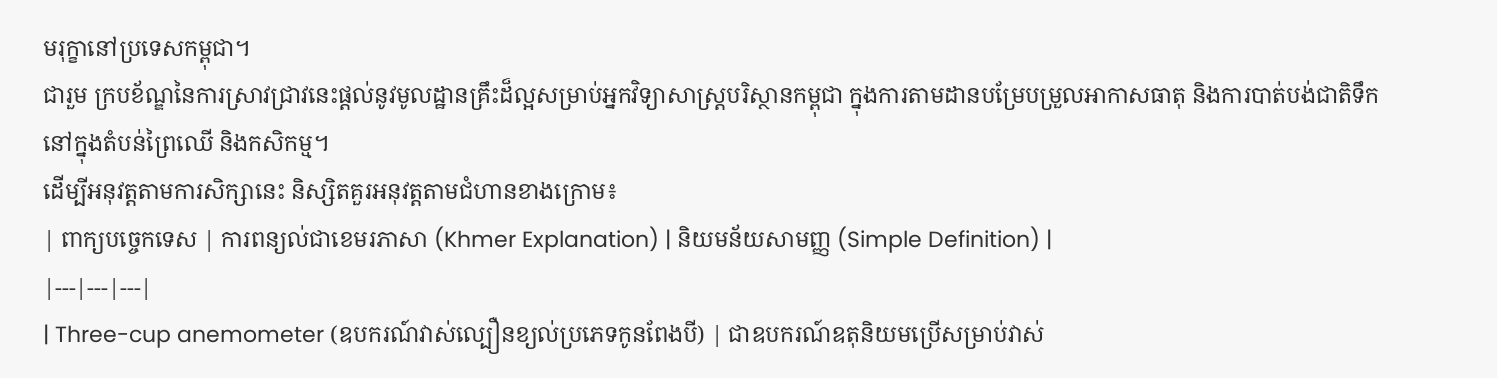មរុក្ខានៅប្រទេសកម្ពុជា។
ជារួម ក្របខ័ណ្ឌនៃការស្រាវជ្រាវនេះផ្តល់នូវមូលដ្ឋានគ្រឹះដ៏ល្អសម្រាប់អ្នកវិទ្យាសាស្ត្របរិស្ថានកម្ពុជា ក្នុងការតាមដានបម្រែបម្រួលអាកាសធាតុ និងការបាត់បង់ជាតិទឹកនៅក្នុងតំបន់ព្រៃឈើ និងកសិកម្ម។
ដើម្បីអនុវត្តតាមការសិក្សានេះ និស្សិតគួរអនុវត្តតាមជំហានខាងក្រោម៖
| ពាក្យបច្ចេកទេស | ការពន្យល់ជាខេមរភាសា (Khmer Explanation) | និយមន័យសាមញ្ញ (Simple Definition) |
|---|---|---|
| Three-cup anemometer (ឧបករណ៍វាស់ល្បឿនខ្យល់ប្រភេទកូនពែងបី) | ជាឧបករណ៍ឧតុនិយមប្រើសម្រាប់វាស់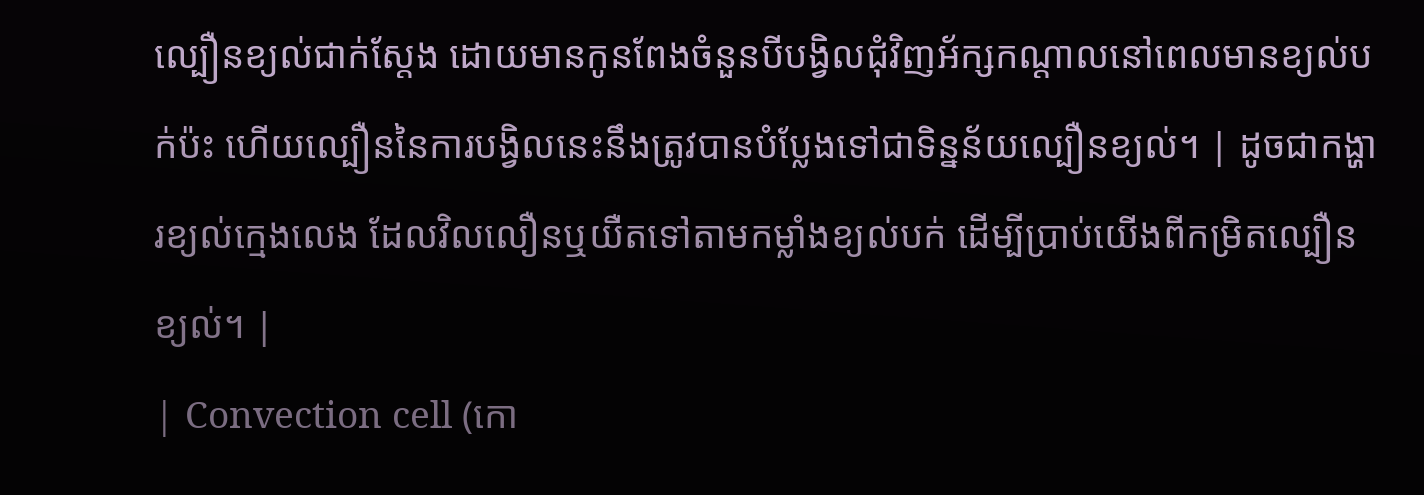ល្បឿនខ្យល់ជាក់ស្តែង ដោយមានកូនពែងចំនួនបីបង្វិលជុំវិញអ័ក្សកណ្តាលនៅពេលមានខ្យល់បក់ប៉ះ ហើយល្បឿននៃការបង្វិលនេះនឹងត្រូវបានបំប្លែងទៅជាទិន្នន័យល្បឿនខ្យល់។ | ដូចជាកង្ហារខ្យល់ក្មេងលេង ដែលវិលលឿនឬយឺតទៅតាមកម្លាំងខ្យល់បក់ ដើម្បីប្រាប់យើងពីកម្រិតល្បឿនខ្យល់។ |
| Convection cell (កោ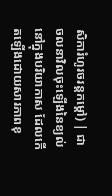សិការំហូរចរន្តកម្ដៅ) | ជាចលនាវិលចុះឡើងនៃខ្យល់នៅក្នុងបរិយាកាស ដែលកើតឡើងដោយសារភាពខុ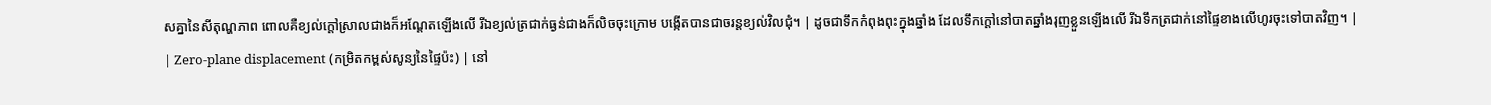សគ្នានៃសីតុណ្ហភាព ពោលគឺខ្យល់ក្ដៅស្រាលជាងក៏អណ្តែតឡើងលើ រីឯខ្យល់ត្រជាក់ធ្ងន់ជាងក៏លិចចុះក្រោម បង្កើតបានជាចរន្តខ្យល់វិលជុំ។ | ដូចជាទឹកកំពុងពុះក្នុងឆ្នាំង ដែលទឹកក្ដៅនៅបាតឆ្នាំងរុញខ្លួនឡើងលើ រីឯទឹកត្រជាក់នៅផ្ទៃខាងលើហូរចុះទៅបាតវិញ។ |
| Zero-plane displacement (កម្រិតកម្ពស់សូន្យនៃផ្ទៃប៉ះ) | នៅ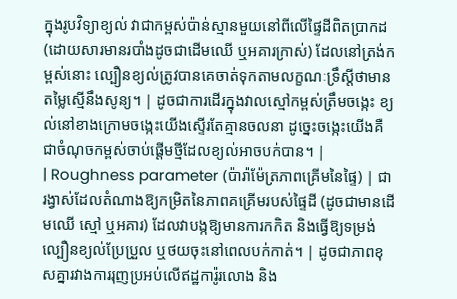ក្នុងរូបវិទ្យាខ្យល់ វាជាកម្ពស់ប៉ាន់ស្មានមួយនៅពីលើផ្ទៃដីពិតប្រាកដ (ដោយសារមានរបាំងដូចជាដើមឈើ ឬអគារក្រាស់) ដែលនៅត្រង់កម្ពស់នោះ ល្បឿនខ្យល់ត្រូវបានគេចាត់ទុកតាមលក្ខណៈទ្រឹស្តីថាមានតម្លៃស្មើនឹងសូន្យ។ | ដូចជាការដើរក្នុងវាលស្មៅកម្ពស់ត្រឹមចង្កេះ ខ្យល់នៅខាងក្រោមចង្កេះយើងស្ទើរតែគ្មានចលនា ដូច្នេះចង្កេះយើងគឺជាចំណុចកម្ពស់ចាប់ផ្តើមថ្មីដែលខ្យល់អាចបក់បាន។ |
| Roughness parameter (ប៉ារ៉ាម៉ែត្រភាពគ្រើមនៃផ្ទៃ) | ជារង្វាស់ដែលតំណាងឱ្យកម្រិតនៃភាពគគ្រើមរបស់ផ្ទៃដី (ដូចជាមានដើមឈើ ស្មៅ ឬអគារ) ដែលវាបង្កឱ្យមានការកកិត និងធ្វើឱ្យទម្រង់ល្បឿនខ្យល់ប្រែប្រួល ឬថយចុះនៅពេលបក់កាត់។ | ដូចជាភាពខុសគ្នារវាងការរុញប្រអប់លើឥដ្ឋការ៉ូរលោង និង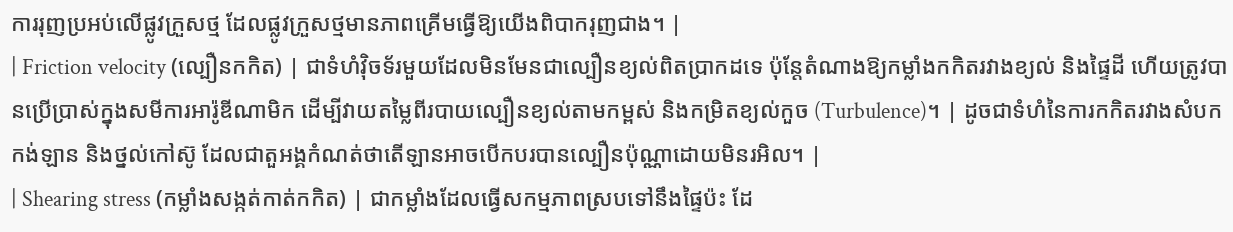ការរុញប្រអប់លើផ្លូវក្រួសថ្ម ដែលផ្លូវក្រួសថ្មមានភាពគ្រើមធ្វើឱ្យយើងពិបាករុញជាង។ |
| Friction velocity (ល្បឿនកកិត) | ជាទំហំវ៉ិចទ័រមួយដែលមិនមែនជាល្បឿនខ្យល់ពិតប្រាកដទេ ប៉ុន្តែតំណាងឱ្យកម្លាំងកកិតរវាងខ្យល់ និងផ្ទៃដី ហើយត្រូវបានប្រើប្រាស់ក្នុងសមីការអារ៉ូឌីណាមិក ដើម្បីវាយតម្លៃពីរបាយល្បឿនខ្យល់តាមកម្ពស់ និងកម្រិតខ្យល់កួច (Turbulence)។ | ដូចជាទំហំនៃការកកិតរវាងសំបកកង់ឡាន និងថ្នល់កៅស៊ូ ដែលជាតួអង្គកំណត់ថាតើឡានអាចបើកបរបានល្បឿនប៉ុណ្ណាដោយមិនរអិល។ |
| Shearing stress (កម្លាំងសង្កត់កាត់កកិត) | ជាកម្លាំងដែលធ្វើសកម្មភាពស្របទៅនឹងផ្ទៃប៉ះ ដែ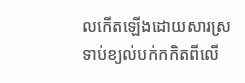លកើតឡើងដោយសារស្រទាប់ខ្យល់បក់កកិតពីលើ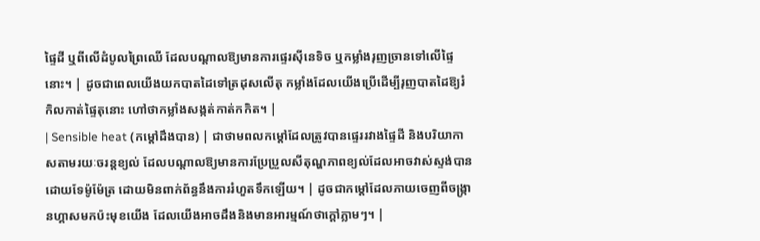ផ្ទៃដី ឬពីលើដំបូលព្រៃឈើ ដែលបណ្តាលឱ្យមានការផ្ទេរស៊ីនេទិច ឬកម្លាំងរុញច្រានទៅលើផ្ទៃនោះ។ | ដូចជាពេលយើងយកបាតដៃទៅត្រដុសលើតុ កម្លាំងដែលយើងប្រើដើម្បីរុញបាតដៃឱ្យរំកិលកាត់ផ្ទៃតុនោះ ហៅថាកម្លាំងសង្កត់កាត់កកិត។ |
| Sensible heat (កម្ដៅដឹងបាន) | ជាថាមពលកម្ដៅដែលត្រូវបានផ្ទេររវាងផ្ទៃដី និងបរិយាកាសតាមរយៈចរន្តខ្យល់ ដែលបណ្តាលឱ្យមានការប្រែប្រួលសីតុណ្ហភាពខ្យល់ដែលអាចវាស់ស្ទង់បានដោយទែម៉ូម៉ែត្រ ដោយមិនពាក់ព័ន្ធនឹងការរំហួតទឹកឡើយ។ | ដូចជាកម្ដៅដែលភាយចេញពីចង្ក្រានហ្គាសមកប៉ះមុខយើង ដែលយើងអាចដឹងនិងមានអារម្មណ៍ថាក្ដៅភ្លាមៗ។ |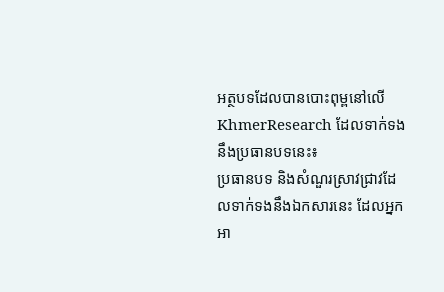អត្ថបទដែលបានបោះពុម្ពនៅលើ KhmerResearch ដែលទាក់ទងនឹងប្រធានបទនេះ៖
ប្រធានបទ និងសំណួរស្រាវជ្រាវដែលទាក់ទងនឹងឯកសារនេះ ដែលអ្នកអា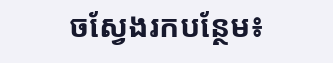ចស្វែងរកបន្ថែម៖